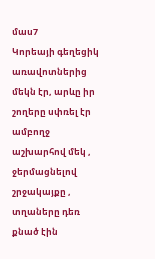մաս7
Կորեայի գեղեցիկ առավոտներից մեկն էր, արևը իր շողերը սփռել էր ամբողջ աշխարհով մեկ , ջերմացնելով շրջակայքը , տղաները դեռ քնած էին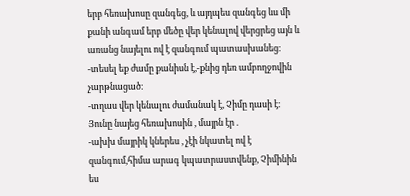երբ հեռախոսը զանգեց, և այդպես զանգեց ևս մի քանի անգամ երբ մեծը վեր կենալով վերցրեց այն և առանց նայելու ով է զանգում պատասխանեց։
-տեսել եք ժամը քանիսն է,-քնից դեռ ամբողջովին չարթնացած։
-տղաս վեր կենալու ժամանակ է, Չիմը դասի է։
Յունը նայեց հեռախոսին , մայրն էր .
-ախխ մայրիկ կներես , չէի նկատել ով է զանգում,հիմա արագ կպատրաստվենք, Չիմինին ես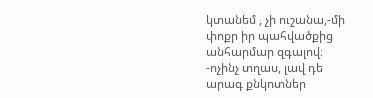կտանեմ , չի ուշանա,-մի փոքր իր պահվածքից անհարմար զգալով։
-ոչինչ տղաս, լավ դե արագ քնկոտներ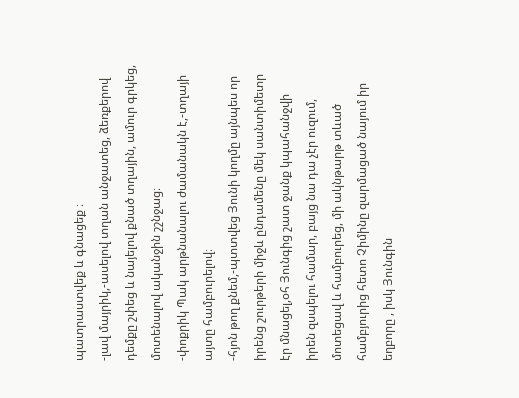պատրաստվեք և գնացեք ։
-լավ մայրիկ,-ասելով տղան անջատեց, ձեռքերով դեմքը շփեց և նայելով քնած տղային, ամուր գրկեց, մոտենալով ականջին շշնջաց։
-փոքրիկ Պակ արթնանալու ժամանակն է,-տղայի այտը համբուրելով։
-հյոն թող քնեմ,-պտտվեց Յունի կողմը այնպես որ իրենց շուրթերի միջև ընդամենը մեկ սանտիմետր էր մնացել,օհ Յունգից շատ ջանք կպահանջվի իրեն զսպելու համար, բայց նա դա չէր ուզում, մոտեցավ և համբուրեց, մի ակնթարթ տևած համբյուրից հետո Չիմինը զարմացած նայում իր եղբորը , իսկ Յունգին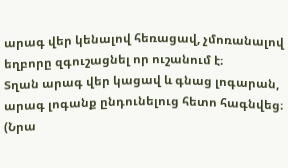արագ վեր կենալով հեռացավ, չմոռանալով եղբորը զգուշացնել որ ուշանում է։
Տղան արագ վեր կացավ և գնաց լոգարան, արագ լոգանք ընդունելուց հետո հագնվեց։
(Նրա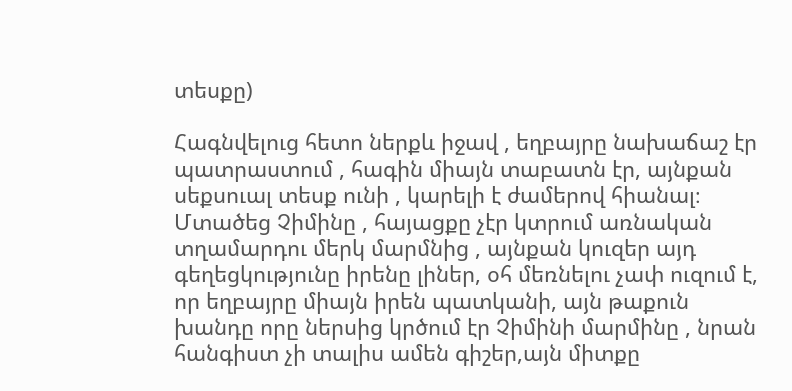տեսքը)

Հագնվելուց հետո ներքև իջավ , եղբայրը նախաճաշ էր պատրաստում , հագին միայն տաբատն էր, այնքան սեքսուալ տեսք ունի , կարելի է ժամերով հիանալ։
Մտածեց Չիմինը , հայացքը չէր կտրում առնական տղամարդու մերկ մարմնից , այնքան կուզեր այդ գեղեցկությունը իրենը լիներ, օհ մեռնելու չափ ուզում է, որ եղբայրը միայն իրեն պատկանի, այն թաքուն խանդը որը ներսից կրծում էր Չիմինի մարմինը , նրան հանգիստ չի տալիս ամեն գիշեր,այն միտքը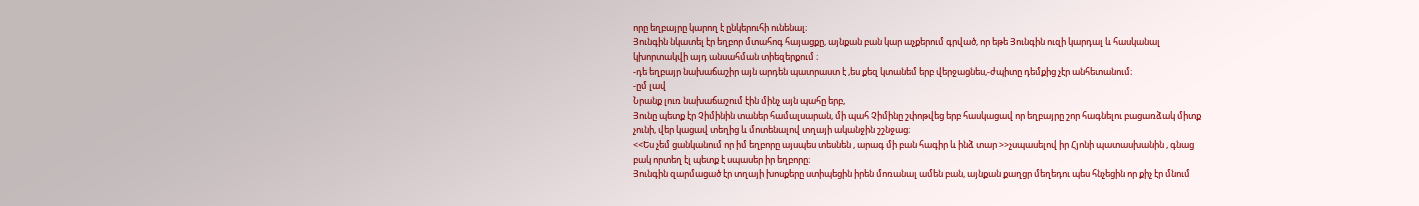որը եղբայրը կարող է ընկերուհի ունենալ։
Յունգին նկատել էր եղբոր մտահոգ հայացքը, այնքան բան կար աչքերում գրված, որ եթե Յունգին ուզի կարդալ և հասկանալ կխորտակվի այդ անսահման տիեզերքում ։
-դե եղբայր նախաճաշիր այն արդեն պատրաստ է ,ես քեզ կտանեմ երբ վերջացնես,-ժպիտը դեմքից չէր անհետանում։
-ըմ լավ
Նրանք լուռ նախաճաշում էին մինչ այն պահը երբ,
Յունը պետք էր Չիմինին տաներ համալսարան, մի պահ Չիմինը շփոթվեց երբ հասկացավ որ եղբայրը շոր հագնելու բացառձակ միտք չունի, վեր կացավ տեղից և մոտենալով տղայի ականջին շշնջաց։
<<Ես չեմ ցանկանում որ իմ եղբորը այսպես տեսնեն , արագ մի բան հագիր և ինձ տար >>չսպասելով իր Հյոնի պատասխանին , գնաց բակ որտեղ էլ պետք է սպասեր իր եղբորը։
Յունգին զարմացած էր տղայի խոսքերը ստիպեցին իրեն մոռանալ ամեն բան, այնքան քաղցր մեղեդու պես հնչեցին որ քիչ էր մնում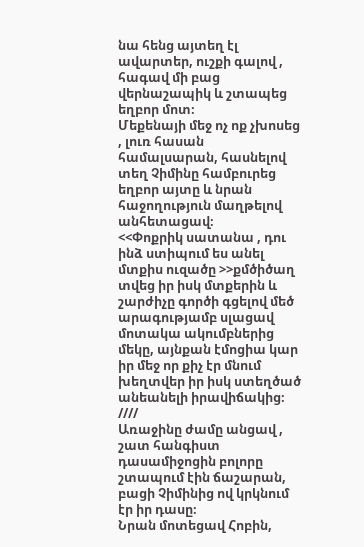նա հենց այտեղ էլ ավարտեր, ուշքի գալով , հագավ մի բաց վերնաշապիկ և շտապեց եղբոր մոտ։
Մեքենայի մեջ ոչ ոք չխոսեց , լուռ հասան համալսարան, հասնելով տեղ Չիմինը համբուրեց եղբոր այտը և նրան հաջողություն մաղթելով անհետացավ։
<<Փոքրիկ սատանա , դու ինձ ստիպում ես անել մտքիս ուզածը >>քմծիծաղ տվեց իր իսկ մտքերին և շարժիչը գործի գցելով մեծ արագությամբ սլացավ մոտակա ակումբներից մեկը, այնքան էմոցիա կար իր մեջ որ քիչ էր մնում խեղտվեր իր իսկ ստեղծած անեանելի իրավիճակից։
////
Առաջինը ժամը անցավ , շատ հանգիստ դասամիջոցին բոլորը շտապում էին ճաշարան, բացի Չիմինից ով կրկնում էր իր դասը։
Նրան մոտեցավ Հոբին,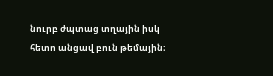նուրբ ժպտաց տղային իսկ հետո անցավ բուն թեմային։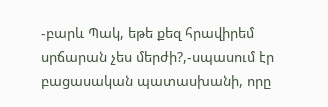-բարև Պակ, եթե քեզ հրավիրեմ սրճարան չես մերժի?,-սպասում էր բացասական պատասխանի, որը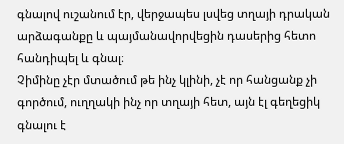գնալով ուշանում էր, վերջապես լսվեց տղայի դրական արձագանքը և պայմանավորվեցին դասերից հետո հանդիպել և գնալ։
Չիմինը չէր մտածում թե ինչ կլինի, չէ որ հանցանք չի գործում, ուղղակի ինչ որ տղայի հետ, այն էլ գեղեցիկ գնալու է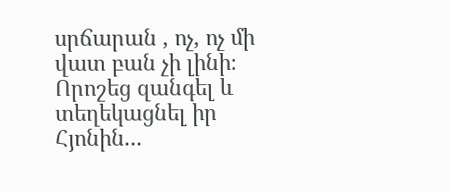սրճարան , ոչ, ոչ մի վատ բան չի լինի։
Որոշեց զանգել և տեղեկացնել իր Հյոնին...